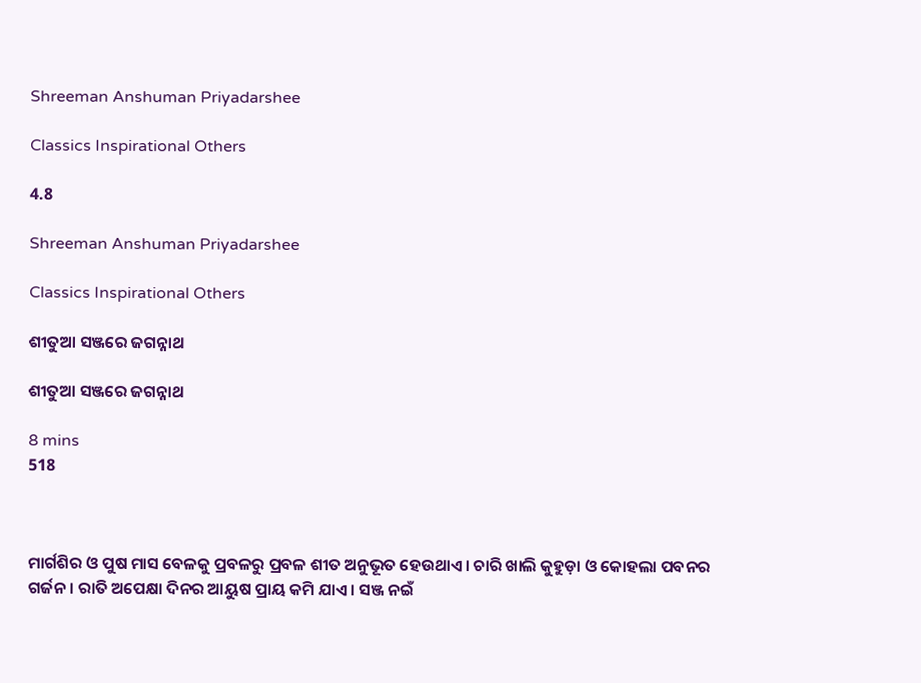Shreeman Anshuman Priyadarshee

Classics Inspirational Others

4.8

Shreeman Anshuman Priyadarshee

Classics Inspirational Others

ଶୀତୁଆ ସଞ୍ଜରେ ଜଗନ୍ନାଥ

ଶୀତୁଆ ସଞ୍ଜରେ ଜଗନ୍ନାଥ

8 mins
518



ମାର୍ଗଶିର ଓ ପୁଷ ମାସ ବେଳକୁ ପ୍ରବଳରୁ ପ୍ରବଳ ଶୀତ ଅନୁଭୂତ ହେଉଥାଏ। ଚାରି ଖାଲି କୁହୁଡ଼ା ଓ କୋହଲା ପବନର ଗର୍ଜନ। ରାତି ଅପେକ୍ଷା ଦିନର ଆୟୁଷ ପ୍ରାୟ କମି ଯାଏ। ସଞ୍ଜ ନଇଁ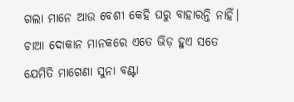ଗଲା ମାନେ ଆଉ ବେଶୀ କେହି ଘରୁ ବାହାରନ୍ତି ନାହିଁ। ଚାଆ ଦୋକାନ ମାନକରେ ଏତେ ଭିଡ଼ ହୁଏ ସତେ ଯେମିତି ମାଗେଣା ସୁନା ବଣ୍ଟା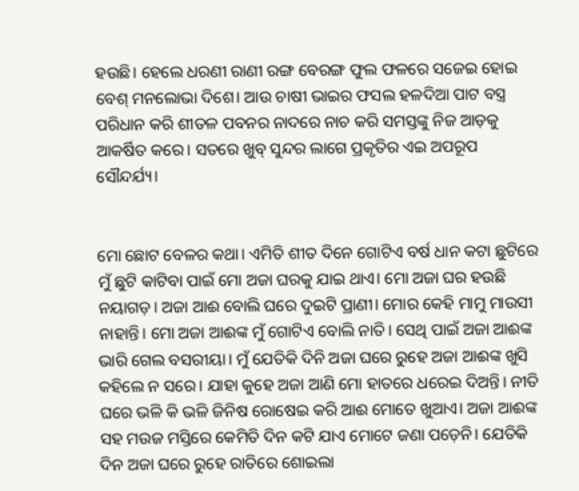ହଉଛି। ହେଲେ ଧରଣୀ ରାଣୀ ରଙ୍ଗ ବେରଙ୍ଗ ଫୁଲ ଫଳରେ ସଜେଇ ହୋଇ ବେଶ୍ ମନଲୋଭା ଦିଶେ। ଆଉ ଚାଷୀ ଭାଇର ଫସଲ ହଳଦିଆ ପାଟ ବସ୍ତ୍ର ପରିଧାନ କରି ଶୀତଳ ପବନର ନାଦରେ ନାଚ କରି ସମସ୍ତଙ୍କୁ ନିଜ ଆଡ଼କୁ ଆକର୍ଷିତ କରେ। ସତରେ ଖୁବ୍ ସୁନ୍ଦର ଲାଗେ ପ୍ରକୃତିର ଏଇ ଅପରୂପ ସୌନ୍ଦର୍ଯ୍ୟ।


ମୋ ଛୋଟ ବେଳର କଥା। ଏମିତି ଶୀତ ଦିନେ ଗୋଟିଏ ବର୍ଷ ଧାନ କଟା ଛୁଟିରେ ମୁଁ ଛୁଟି କାଟିବା ପାଇଁ ମୋ ଅଜା ଘରକୁ ଯାଇ ଥାଏ। ମୋ ଅଜା ଘର ହଉଛି ନୟାଗଡ଼। ଅଜା ଆଈ ବୋଲି ଘରେ ଦୁଇଟି ପ୍ରାଣୀ। ମୋର କେହି ମାମୁ ମାଉସୀ ନାହାନ୍ତି। ମୋ ଅଜା ଆଈଙ୍କ ମୁଁ ଗୋଟିଏ ବୋଲି ନାତି। ସେଥି ପାଇଁ ଅଜା ଆଈଙ୍କ ଭାରି ଗେଲ ବସରୀୟା। ମୁଁ ଯେତିକି ଦିନି ଅଜା ଘରେ ରୁହେ ଅଜା ଆଈଙ୍କ ଖୁସି କହିଲେ ନ ସରେ। ଯାହା କୁହେ ଅଜା ଆଣି ମୋ ହାତରେ ଧରେଇ ଦିଅନ୍ତି। ନୀତି ଘରେ ଭଳି କି ଭଳି ଜିନିଷ ରୋଷେଇ କରି ଆଈ ମୋତେ ଖୁଆଏ। ଅଜା ଆଈଙ୍କ ସହ ମଉଜ ମସ୍ତିରେ କେମିତି ଦିନ କଟି ଯାଏ ମୋଟେ ଜଣା ପଡ଼େନି। ଯେତିକି ଦିନ ଅଜା ଘରେ ରୁହେ ରାତିରେ ଶୋଇଲା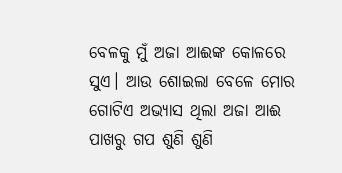ବେଳକୁ ମୁଁ ଅଜା ଆଈଙ୍କ କୋଳରେ ସୁଏ। ଆଉ ଶୋଇଲା ବେଳେ ମୋର ଗୋଟିଏ ଅଭ୍ୟାସ ଥିଲା ଅଜା ଆଈ ପାଖରୁ ଗପ ଶୁଣି ଶୁଣି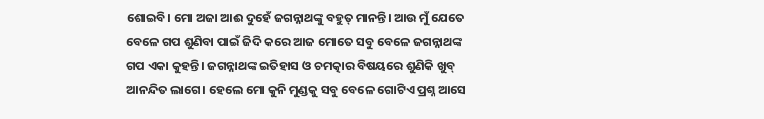ଶୋଇବି। ମୋ ଅଜା ଆଈ ଦୁହେଁ ଜଗନ୍ନାଥଙ୍କୁ ବହୁତ୍ ମାନନ୍ତି। ଆଉ ମୁଁ ଯେତେ ବେଳେ ଗପ ଶୁଣିବା ପାଇଁ ଜିଦି କରେ ଆଜ ମୋତେ ସବୁ ବେଳେ ଜଗନ୍ନାଥଙ୍କ ଗପ ଏକା କୁହନ୍ତି। ଜଗନ୍ନାଥଙ୍କ ଇତିହାସ ଓ ଚମତ୍କାର ବିଷୟରେ ଶୁଣିକି ଖୁବ୍ ଆନନ୍ଦିତ ଲାଗେ। ହେଲେ ମୋ କୁନି ମୁଣ୍ଡକୁ ସବୁ ବେଳେ ଗୋଟିଏ ପ୍ରଶ୍ନ ଆସେ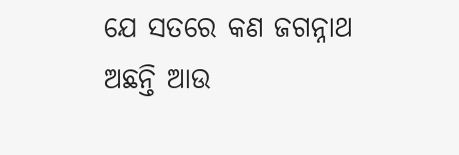ଯେ ସତରେ କଣ ଜଗନ୍ନାଥ ଅଛନ୍ତି ଆଉ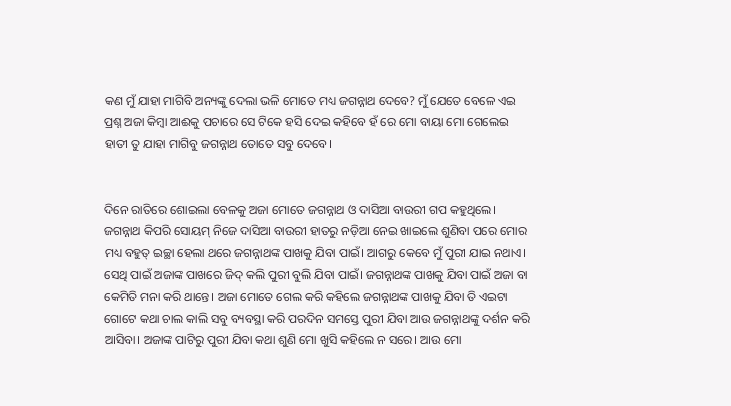କଣ ମୁଁ ଯାହା ମାଗିବି ଅନ୍ୟଙ୍କୁ ଦେଲା ଭଳି ମୋତେ ମଧ୍ୟ ଜଗନ୍ନାଥ ଦେବେ? ମୁଁ ଯେତେ ବେଳେ ଏଇ ପ୍ରଶ୍ନ ଅଜା କିମ୍ବା ଆଈକୁ ପଚାରେ ସେ ଟିକେ ହସି ଦେଇ କହିବେ ହଁ ରେ ମୋ ବାୟା ମୋ ଗେଲେଇ ହାତୀ ତୁ ଯାହା ମାଗିବୁ ଜଗନ୍ନାଥ ତୋତେ ସବୁ ଦେବେ।


ଦିନେ ରାତିରେ ଶୋଇଲା ବେଳକୁ ଅଜା ମୋତେ ଜଗନ୍ନାଥ ଓ ଦାସିଆ ବାଉରୀ ଗପ କହୁଥିଲେ। ଜଗନ୍ନାଥ କିପରି ସୋୟମ୍ ନିଜେ ଦାସିଆ ବାଉରୀ ହାତରୁ ନଡ଼ିଆ ନେଇ ଖାଇଲେ ଶୁଣିବା ପରେ ମୋର ମଧ୍ୟ ବହୁତ୍ ଇଚ୍ଛା ହେଲା ଥରେ ଜଗନ୍ନାଥଙ୍କ ପାଖକୁ ଯିବା ପାଇଁ। ଆଗରୁ କେବେ ମୁଁ ପୁରୀ ଯାଇ ନଥାଏ। ସେଥି ପାଇଁ ଅଜାଙ୍କ ପାଖରେ ଜିଦ୍ କଲି ପୁରୀ ବୁଲି ଯିବା ପାଇଁ। ଜଗନ୍ନାଥଙ୍କ ପାଖକୁ ଯିବା ପାଇଁ ଅଜା ବା କେମିତି ମନା କରି ଥାନ୍ତେ। ଅଜା ମୋତେ ଗେଲ କରି କହିଲେ ଜଗନ୍ନାଥଙ୍କ ପାଖକୁ ଯିବା ତି ଏଇଟା ଗୋଟେ କଥା ଚାଲ କାଲି ସବୁ ବ୍ୟବସ୍ଥା କରି ପରଦିନ ସମସ୍ତେ ପୁରୀ ଯିବା ଆଉ ଜଗନ୍ନାଥଙ୍କୁ ଦର୍ଶନ କରି ଆସିବା। ଅଜାଙ୍କ ପାଟିରୁ ପୁରୀ ଯିବା କଥା ଶୁଣି ମୋ ଖୁସି କହିଲେ ନ ସରେ। ଆଉ ମୋ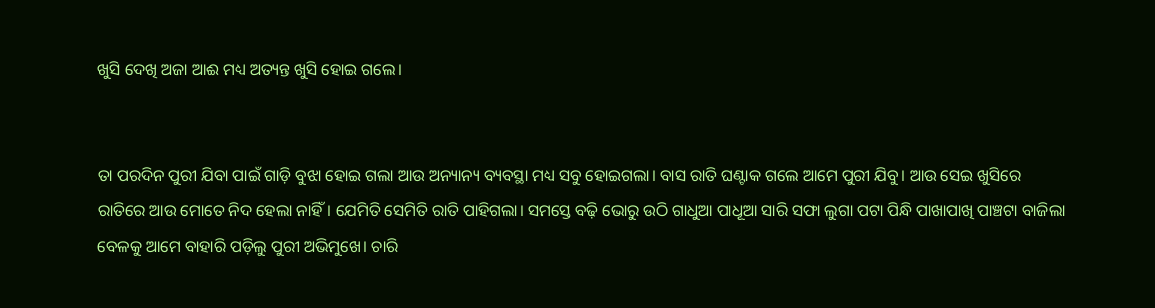ଖୁସି ଦେଖି ଅଜା ଆଈ ମଧ୍ୟ ଅତ୍ୟନ୍ତ ଖୁସି ହୋଇ ଗଲେ।


ତା ପରଦିନ ପୁରୀ ଯିବା ପାଇଁ ଗାଡ଼ି ବୁଝା ହୋଇ ଗଲା ଆଉ ଅନ୍ୟାନ୍ୟ ବ୍ୟବସ୍ଥା ମଧ୍ୟ ସବୁ ହୋଇଗଲା। ବାସ ରାତି ଘଣ୍ଟାକ ଗଲେ ଆମେ ପୁରୀ ଯିବୁ। ଆଉ ସେଇ ଖୁସିରେ ରାତିରେ ଆଉ ମୋତେ ନିଦ ହେଲା ନାହିଁ। ଯେମିତି ସେମିତି ରାତି ପାହିଗଲା। ସମସ୍ତେ ବଢ଼ି ଭୋରୁ ଉଠି ଗାଧୁଆ ପାଧୂଆ ସାରି ସଫା ଲୁଗା ପଟା ପିନ୍ଧି ପାଖାପାଖି ପାଞ୍ଚଟା ବାଜିଲା ବେଳକୁ ଆମେ ବାହାରି ପଡ଼ିଲୁ ପୁରୀ ଅଭିମୁଖେ। ଚାରି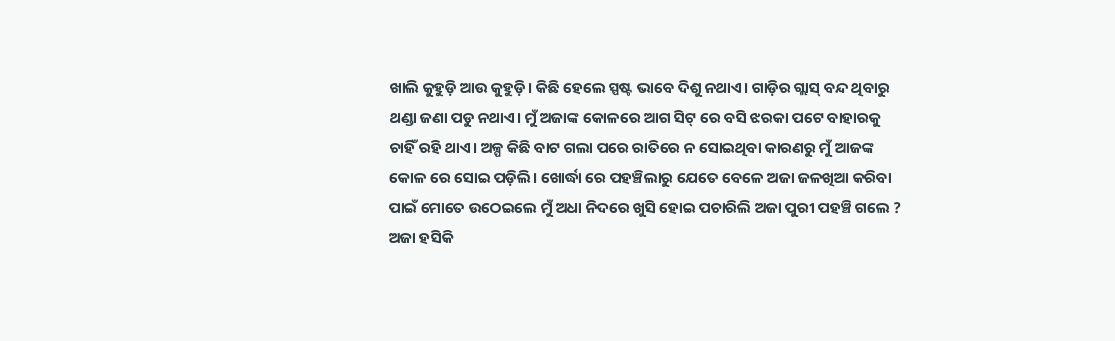ଖାଲି କୁହୁଡ଼ି ଆଉ କୁହୁଡ଼ି। କିଛି ହେଲେ ସ୍ପଷ୍ଟ ଭାବେ ଦିଶୁ ନଥାଏ। ଗାଡ଼ିର ଗ୍ଲାସ୍ ବନ୍ଦ ଥିବାରୁ ଥଣ୍ଡା ଜଣା ପଡୁ ନଥାଏ। ମୁଁ ଅଜାଙ୍କ କୋଳରେ ଆଗ ସିଟ୍ ରେ ବସି ଝରକା ପଟେ ବାହାରକୁ ଚାହିଁ ରହି ଥାଏ। ଅଳ୍ପ କିଛି ବାଟ ଗଲା ପରେ ରାତିରେ ନ ସୋଇଥିବା କାରଣରୁ ମୁଁ ଆଜଙ୍କ କୋଳ ରେ ସୋଇ ପଡ଼ିଲି। ଖୋର୍ଦ୍ଧା ରେ ପହଞ୍ଚିଲାରୁ ଯେତେ ବେଳେ ଅଜା ଜଳଖିଆ କରିବା ପାଇଁ ମୋତେ ଉଠେଇଲେ ମୁଁ ଅଧା ନିଦରେ ଖୁସି ହୋଇ ପଚାରିଲି ଅଜା ପୁରୀ ପହଞ୍ଚି ଗଲେ ? ଅଜା ହସିକି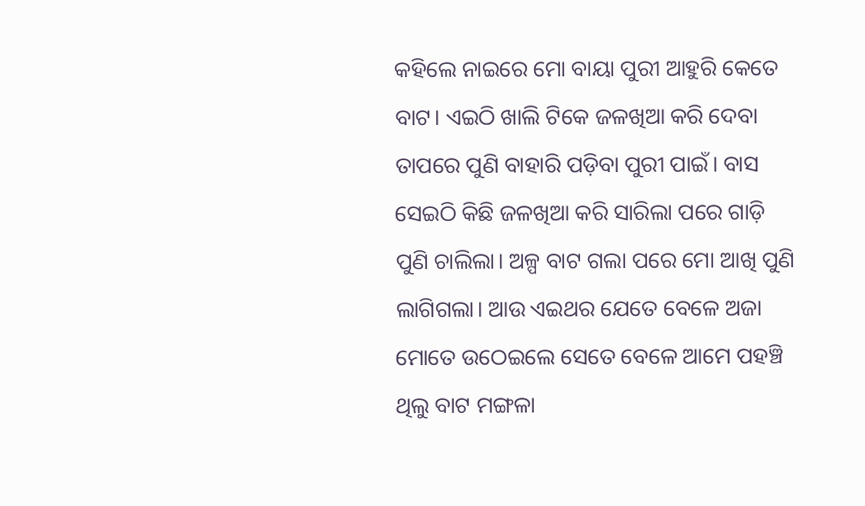କହିଲେ ନାଇରେ ମୋ ବାୟା ପୁରୀ ଆହୁରି କେତେ ବାଟ। ଏଇଠି ଖାଲି ଟିକେ ଜଳଖିଆ କରି ଦେବା ତାପରେ ପୁଣି ବାହାରି ପଡ଼ିବା ପୁରୀ ପାଇଁ। ବାସ ସେଇଠି କିଛି ଜଳଖିଆ କରି ସାରିଲା ପରେ ଗାଡ଼ି ପୁଣି ଚାଲିଲା। ଅଳ୍ପ ବାଟ ଗଲା ପରେ ମୋ ଆଖି ପୁଣି ଲାଗିଗଲା। ଆଉ ଏଇଥର ଯେତେ ବେଳେ ଅଜା ମୋତେ ଉଠେଇଲେ ସେତେ ବେଳେ ଆମେ ପହଞ୍ଚି ଥିଲୁ ବାଟ ମଙ୍ଗଳା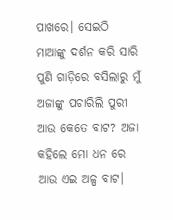ପାଖରେ। ସେଇଠି ମାଆଙ୍କୁ ଦର୍ଶନ କରି ସାରି ପୁଣି ଗାଡ଼ିରେ ବସିଲାରୁ ମୁଁ ଅଜାଙ୍କୁ ପଚାରିଲି ପୁରୀ ଆଉ କେତେ ବାଟ? ଅଜା କହିଲେ ମୋ ଧନ ରେ ଆଉ ଏଇ ଅଳ୍ପ ବାଟ।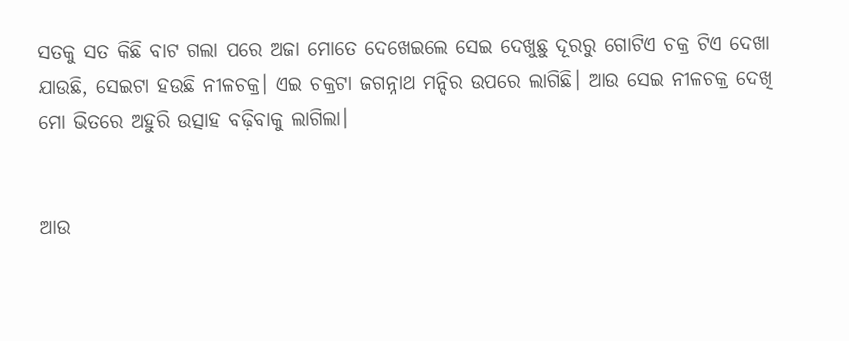ସତକୁ ସତ କିଛି ବାଟ ଗଲା ପରେ ଅଜା ମୋତେ ଦେଖେଇଲେ ସେଇ ଦେଖୁଛୁ ଦୂରରୁ ଗୋଟିଏ ଚକ୍ର ଟିଏ ଦେଖା ଯାଉଛି, ସେଇଟା ହଉଛି ନୀଳଚକ୍ର। ଏଇ ଚକ୍ରଟା ଜଗନ୍ନାଥ ମନ୍ଦିର ଉପରେ ଲାଗିଛି। ଆଉ ସେଇ ନୀଳଚକ୍ର ଦେଖି ମୋ ଭିତରେ ଅହୁରି ଉତ୍ସାହ ବଢ଼ିବାକୁ ଲାଗିଲା।


ଆଉ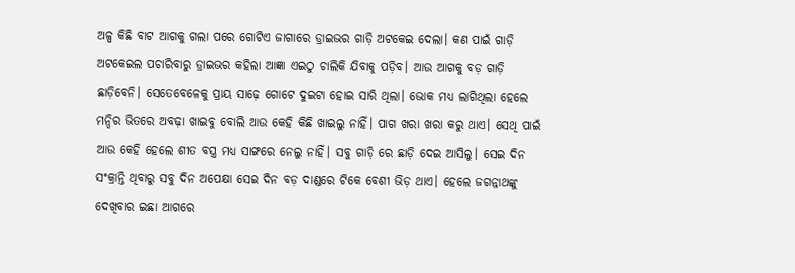ଅଳ୍ପ କିଛି ବାଟ ଆଗକୁ ଗଲା ପରେ ଗୋଟିଏ ଜାଗାରେ ଡ୍ରାଇଭର ଗାଡ଼ି ଅଟକେଇ ଦେଲା। କଣ ପାଇଁ ଗାଡ଼ି ଅଟକେଇଲ ପଚାରିବାରୁ ଡ୍ରାଇଭର କହିଲା ଆଜ୍ଞା ଏଇଠୁ ଚାଲିକି ଯିବାକୁ ପଡ଼ିବ। ଆଉ ଆଗକୁ ବଡ଼ ଗାଡ଼ି ଛାଡ଼ିବେନି। ସେତେବେଳେକୁ ପ୍ରାୟ ସାଢ଼େ ଗୋଟେ ଦୁଇଟା ହୋଇ ସାରି ଥିଲା। ଭୋକ ମଧ୍ୟ ଲାଗିଥିଲା ହେଲେ ମନ୍ଦିର ଭିତରେ ଅବଢ଼ା ଖାଇବୁ ବୋଲି ଆଉ କେହି କିଛି ଖାଇଲୁ ନାହିଁ। ପାଗ ଖରା ଖରା କରୁ ଥାଏ। ସେଥି ପାଇଁ ଆଉ କେହି ହେଲେ ଶୀତ ବସ୍ତ୍ର ମଧ୍ୟ ସାଙ୍ଗରେ ନେଲୁ ନାହିଁ। ସବୁ ଗାଡ଼ି ରେ ଛାଡ଼ି ଦେଇ ଆସିଲୁ। ସେଇ ଦିନ ସଂକ୍ରାନ୍ତି ଥିବାରୁ ସବୁ ଦିନ ଅପେକ୍ଷା ସେଇ ଦିନ ବଡ଼ ଦାଣ୍ଡରେ ଟିକେ ବେଶୀ ଭିଡ଼ ଥାଏ। ହେଲେ ଜଗନ୍ନାଥଙ୍କୁ ଦେଖିବାର ଇଛା ଆଗରେ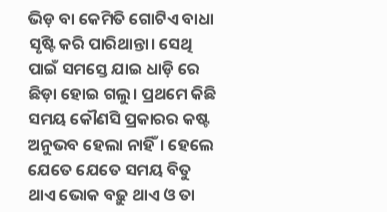ଭିଡ଼ ବା କେମିତି ଗୋଟିଏ ବାଧା ସୃଷ୍ଟି କରି ପାରିଥାନ୍ତା। ସେଥି ପାଇଁ ସମସ୍ତେ ଯାଇ ଧାଡ଼ି ରେ ଛିଡ଼ା ହୋଇ ଗଲୁ। ପ୍ରଥମେ କିଛି ସମୟ କୌଣସି ପ୍ରକାରର କଷ୍ଟ ଅନୁଭବ ହେଲା ନାହିଁ। ହେଲେ ଯେତେ ଯେତେ ସମୟ ବିତୁ ଥାଏ ଭୋକ ବଢ଼ୁ ଥାଏ ଓ ତା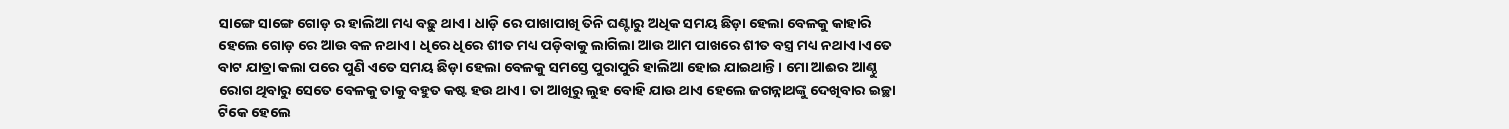ସାଙ୍ଗେ ସାଙ୍ଗେ ଗୋଡ଼ ର ହାଲିଆ ମଧ୍ୟ ବଢ଼ୁ ଥାଏ। ଧାଡ଼ି ରେ ପାଖାପାଖି ତିନି ଘଣ୍ଟାରୁ ଅଧିକ ସମୟ ଛିଡ଼ା ହେଲା ବେଳକୁ କାହାରି ହେଲେ ଗୋଡ଼ ରେ ଆଉ ବଳ ନଥାଏ। ଧିରେ ଧିରେ ଶୀତ ମଧ୍ୟ ପଡ଼ିବାକୁ ଲାଗିଲା ଆଉ ଆମ ପାଖରେ ଶୀତ ବସ୍ତ୍ର ମଧ୍ୟ ନଥାଏ।ଏତେ ବାଟ ଯାତ୍ରା କଲା ପରେ ପୁଣି ଏତେ ସମୟ ଛିଡ଼ା ହେଲା ବେଳକୁ ସମସ୍ତେ ପୁରାପୁରି ହାଲିଆ ହୋଇ ଯାଇଥାନ୍ତି। ମୋ ଆଈର ଆଣ୍ଠୁ ରୋଗ ଥିବାରୁ ସେତେ ବେଳକୁ ତାକୁ ବହୁତ କଷ୍ଟ ହଉ ଥାଏ। ତା ଆଖିରୁ ଲୁହ ବୋହି ଯାଉ ଥାଏ ହେଲେ ଜଗନ୍ନାଥଙ୍କୁ ଦେଖିବାର ଇଚ୍ଛା ଟିକେ ହେଲେ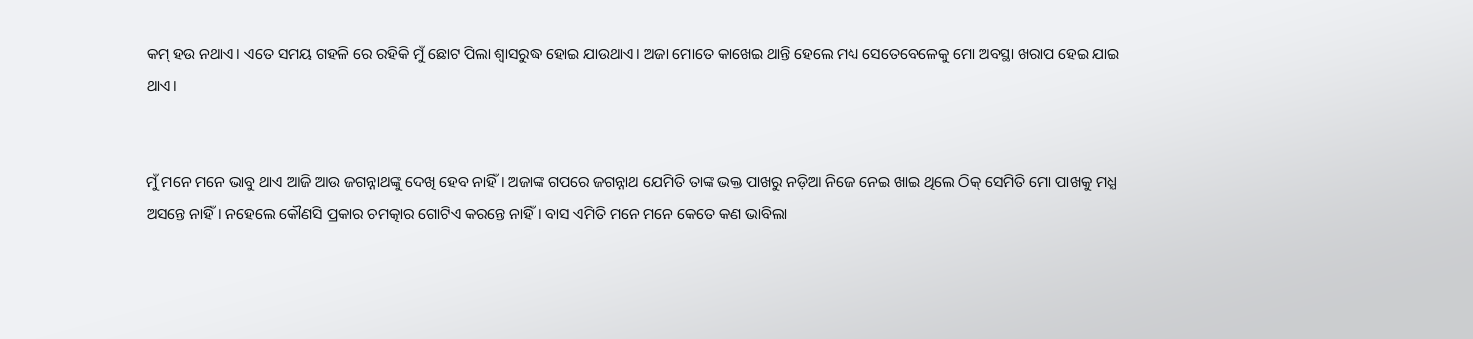କମ୍ ହଉ ନଥାଏ। ଏତେ ସମୟ ଗହଳି ରେ ରହିକି ମୁଁ ଛୋଟ ପିଲା ଶ୍ୱାସରୁଦ୍ଧ ହୋଇ ଯାଉଥାଏ। ଅଜା ମୋତେ କାଖେଇ ଥାନ୍ତି ହେଲେ ମଧ୍ୟ ସେତେବେଳେକୁ ମୋ ଅବସ୍ଥା ଖରାପ ହେଇ ଯାଇ ଥାଏ।


ମୁଁ ମନେ ମନେ ଭାବୁ ଥାଏ ଆଜି ଆଉ ଜଗନ୍ନାଥଙ୍କୁ ଦେଖି ହେବ ନାହିଁ। ଅଜାଙ୍କ ଗପରେ ଜଗନ୍ନାଥ ଯେମିତି ତାଙ୍କ ଭକ୍ତ ପାଖରୁ ନଡ଼ିଆ ନିଜେ ନେଇ ଖାଇ ଥିଲେ ଠିକ୍ ସେମିତି ମୋ ପାଖକୁ ମଧ୍ଯ ଅସନ୍ତେ ନାହିଁ। ନହେଲେ କୌଣସି ପ୍ରକାର ଚମତ୍କାର ଗୋଟିଏ କରନ୍ତେ ନାହିଁ। ବାସ ଏମିତି ମନେ ମନେ କେତେ କଣ ଭାବିଲା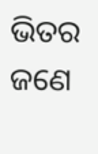ଭିତର ଜଣେ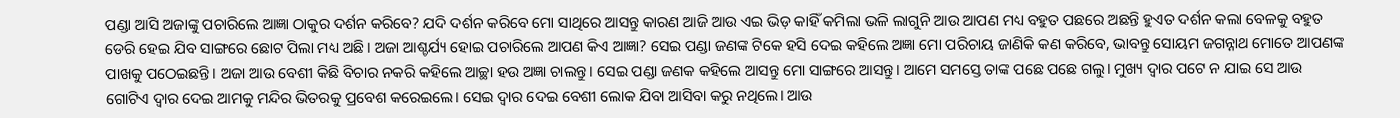ପଣ୍ଡା ଆସି ଅଜାଙ୍କୁ ପଚାରିଲେ ଆଜ୍ଞା ଠାକୁର ଦର୍ଶନ କରିବେ? ଯଦି ଦର୍ଶନ କରିବେ ମୋ ସାଥିରେ ଆସନ୍ତୁ କାରଣ ଆଜି ଆଉ ଏଇ ଭିଡ଼ କାହିଁ କମିଲା ଭଳି ଲାଗୁନି ଆଉ ଆପଣ ମଧ୍ୟ ବହୁତ ପଛରେ ଅଛନ୍ତି ହୁଏତ ଦର୍ଶନ କଲା ବେଳକୁ ବହୁତ ଡେରି ହେଇ ଯିବ ସାଙ୍ଗରେ ଛୋଟ ପିଲା ମଧ୍ୟ ଅଛି। ଅଜା ଆଶ୍ଚର୍ଯ୍ୟ ହୋଇ ପଚାରିଲେ ଆପଣ କିଏ ଆଜ୍ଞା? ସେଇ ପଣ୍ଡା ଜଣଙ୍କ ଟିକେ ହସି ଦେଇ କହିଲେ ଅଜ୍ଞା ମୋ ପରିଚାୟ ଜାଣିକି କଣ କରିବେ, ଭାବନ୍ତୁ ସୋୟମ ଜଗନ୍ନାଥ ମୋତେ ଆପଣଙ୍କ ପାଖକୁ ପଠେଇଛନ୍ତି। ଅଜା ଆଉ ବେଶୀ କିଛି ବିଚାର ନକରି କହିଲେ ଆଚ୍ଛା ହଉ ଅଜ୍ଞା ଚାଲନ୍ତୁ। ସେଇ ପଣ୍ଡା ଜଣକ କହିଲେ ଆସନ୍ତୁ ମୋ ସାଙ୍ଗରେ ଆସନ୍ତୁ। ଆମେ ସମସ୍ତେ ତାଙ୍କ ପଛେ ପଛେ ଗଲୁ। ମୁଖ୍ୟ ଦ୍ଵାର ପଟେ ନ ଯାଇ ସେ ଆଉ ଗୋଟିଏ ଦ୍ଵାର ଦେଇ ଆମକୁ ମନ୍ଦିର ଭିତରକୁ ପ୍ରବେଶ କରେଇଲେ। ସେଇ ଦ୍ଵାର ଦେଇ ବେଶୀ ଲୋକ ଯିବା ଆସିବା କରୁ ନଥିଲେ। ଆଉ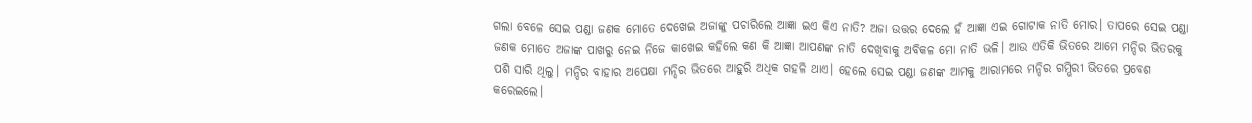ଗଲା ବେଳେ ସେଇ ପଣ୍ଡା ଜଣକ ମୋତେ ଦେଖେଇ ଅଜାଙ୍କୁ ପଚାରିଲେ ଆଜ୍ଞା ଇଏ କିଏ ନାତି? ଅଜା ଉତ୍ତର ଦେଲେ ହଁ ଆଜ୍ଞା ଏଇ ଗୋଟାକ ନାତି ମୋର। ତାପରେ ସେଇ ପଣ୍ଡା ଜଣକ ମୋତେ ଅଜାଙ୍କ ପାଖରୁ ନେଇ ନିଜେ କାଖେଇ କହିଲେ କଣ କି ଆଜ୍ଞା ଆପଣଙ୍କ ନାତି ଦେଖିବାକୁ ଅବିକଳ ମୋ ନାତି ଭଳି। ଆଉ ଏତିକି ଭିତରେ ଆମେ ମନ୍ଦିର ଭିତରକୁ ପଶି ସାରି ଥିଲୁ। ମନ୍ଦିର ବାହାର ଅପେକ୍ଷା ମନ୍ଦିର ଭିତରେ ଆହୁରି ଅଧିକ ଗହଳି ଥାଏ। ହେଲେ ସେଇ ପଣ୍ଡା ଜଣଙ୍କ ଆମକୁ ଆରାମରେ ମନ୍ଦିର ଗମ୍ଭିରୀ ଭିତରେ ପ୍ରବେଶ କରେଇଲେ।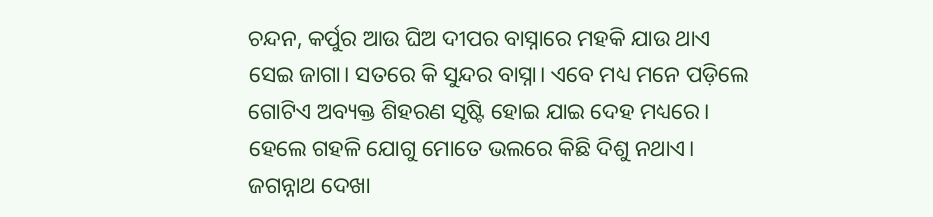ଚନ୍ଦନ, କର୍ପୁର ଆଉ ଘିଅ ଦୀପର ବାସ୍ନାରେ ମହକି ଯାଉ ଥାଏ ସେଇ ଜାଗା। ସତରେ କି ସୁନ୍ଦର ବାସ୍ନା। ଏବେ ମଧ୍ୟ ମନେ ପଡ଼ିଲେ ଗୋଟିଏ ଅବ୍ୟକ୍ତ ଶିହରଣ ସୃଷ୍ଟି ହୋଇ ଯାଇ ଦେହ ମଧ୍ୟରେ। ହେଲେ ଗହଳି ଯୋଗୁ ମୋତେ ଭଲରେ କିଛି ଦିଶୁ ନଥାଏ। ଜଗନ୍ନାଥ ଦେଖା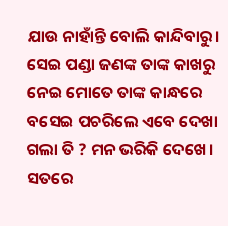ଯାଉ ନାହାଁନ୍ତି ବୋଲି କାନ୍ଦିବାରୁ। ସେଇ ପଣ୍ଡା ଜଣଙ୍କ ତାଙ୍କ କାଖରୁ ନେଇ ମୋତେ ତାଙ୍କ କାନ୍ଧରେ ବସେଇ ପଚରିଲେ ଏବେ ଦେଖା ଗଲା ତି ? ମନ ଭରିକି ଦେଖେ। ସତରେ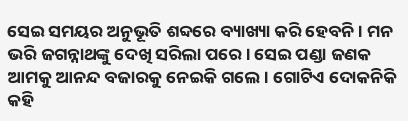ସେଇ ସମୟର ଅନୁଭୂତି ଶବ୍ଦରେ ବ୍ୟାଖ୍ୟା କରି ହେବନି। ମନ ଭରି ଜଗନ୍ନାଥଙ୍କୁ ଦେଖି ସରିଲା ପରେ। ସେଇ ପଣ୍ଡା ଜଣକ ଆମକୁ ଆନନ୍ଦ ବଜାରକୁ ନେଇକି ଗଲେ। ଗୋଟିଏ ଦୋକନିକି କହି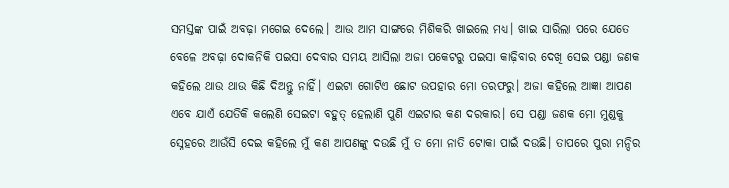ସମସ୍ତଙ୍କ ପାଇଁ ଅବଢ଼ା ମଗେଇ ଦେଲେ। ଆଉ ଆମ ସାଙ୍ଗରେ ମିଶିକରି ଖାଇଲେ ମଧ୍ୟ। ଖାଇ ସାରିଲା ପରେ ଯେତେ ବେଳେ ଅବଢ଼ା ଦୋକନିକି ପଇସା ଦେବାର ସମୟ ଆସିଲା ଅଜା ପକେଟରୁ ପଇସା କାଢ଼ିବାର ଦେଖି ସେଇ ପଣ୍ଡା ଜଣକ କହିଲେ ଥାଉ ଥାଉ କିଛି ଦିଅନ୍ତୁ ନାହିଁ। ଏଇଟା ଗୋଟିଏ ଛୋଟ ଉପହାର ମୋ ତରଫରୁ। ଅଜା କହିଲେ ଆଜ୍ଞା ଆପଣ ଏବେ ଯାଏଁ ଯେତିକି କଲେଣି ସେଇଟା ବହୁତ୍ ହେଲାଣି ପୁଣି ଏଇଟାର କଣ ଦରକାର। ସେ ପଣ୍ଡା ଜଣକ ମୋ ମୁଣ୍ଡକୁ ସ୍ନେହରେ ଆଉଁସି ଦେଇ କହିଲେ ମୁଁ କଣ ଆପଣଙ୍କୁ ଦଉଛି ମୁଁ ତ ମୋ ନାତି ଟୋକା ପାଇଁ ଦଉଛି। ତାପରେ ପୁରା ମନ୍ଦିର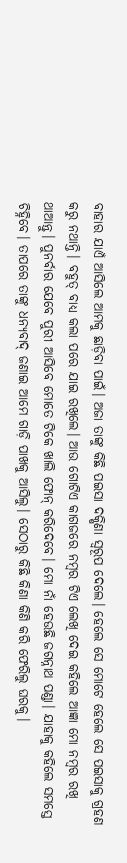ବାହାର ଯାଏଁ ଆସିଲେ ଆମକୁ ଛାଡ଼ିବା ପାଇଁ। ଅଜା ତାଙ୍କୁ କିଛି ପଇସା ଦକ୍ଷିଣା ସ୍ୱରୂପ ଦେଲେ। ହେଲେ ସେ ମୋଟେ ହେଲେ ସେ ପଇସାକୁ ଗ୍ରହଣ କରୁ ନଥାନ୍ତି। ବହୁତ୍ ବାଧ୍ୟ କଲା ପରେ ଯାଇ ରଖିଲେ। ଆଉ ଗୋଟିଏ କାଗଜରେ ନମ୍ବର ଟିଏ ଲେଖି ଦେଇ କହିଲେ ଆଜ୍ଞା ମୋ ନମ୍ବର ରଖି ଥାଆନ୍ତୁ। ପୁନର୍ବାର ଯେବେ ପୁରୀ ଆସିବେ ମୋତେ ଟିକେ ଖାଲି ଫୋନ୍ କରିଦେବେ। ମୋ ନାଁ ହେଉଛି ଜଗନ୍ନାଥ ପଣ୍ଡା। ଯାହାକୁ କହିଲେ ସମସ୍ତେ ଚିହ୍ନିବେ। ତାପରେ ତାଙ୍କୁ ଧନ୍ୟବାଦ୍ ଜଣାଇ ଆମେ ଗାଡ଼ି ପାଖକୁ ଆସିଲୁ। ସେଠାରୁ କିଛି କିଣା କିଣି କରି ଫେରିଲୁ ଘରକୁ।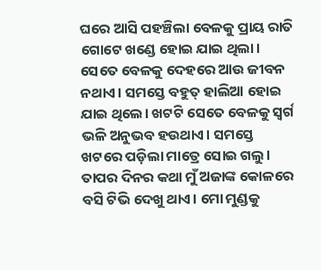ଘରେ ଆସି ପହଞ୍ଚିଲା ବେଳକୁ ପ୍ରାୟ ରାତି ଗୋଟେ ଖଣ୍ଡେ ହୋଇ ଯାଇ ଥିଲା। ସେତେ ବେଳକୁ ଦେହରେ ଆଉ ଜୀବନ ନଥାଏ। ସମସ୍ତେ ବହୁତ୍ ହାଲିଆ ହୋଇ ଯାଇ ଥିଲେ। ଖଟଟି ସେତେ ବେଳକୁ ସ୍ବର୍ଗ ଭଳି ଅନୁଭବ ହଉଥାଏ। ସମସ୍ତେ ଖଟରେ ପଡ଼ିଲା ମାତ୍ରେ ସୋଇ ଗଲୁ। ତାପର ଦିନର କଥା ମୁଁ ଅଜାଙ୍କ କୋଳରେ ବସି ଟିଭି ଦେଖୁ ଥାଏ। ମୋ ମୁଣ୍ଡକୁ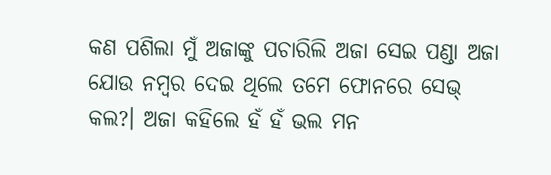କଣ ପଶିଲା ମୁଁ ଅଜାଙ୍କୁ ପଚାରିଲି ଅଜା ସେଇ ପଣ୍ଡା ଅଜା ଯୋଉ ନମ୍ବର ଦେଇ ଥିଲେ ତମେ ଫୋନରେ ସେଭ୍ କଲ?। ଅଜା କହିଲେ ହଁ ହଁ ଭଲ ମନ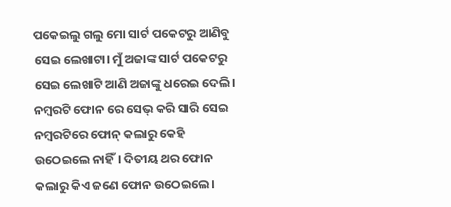ପକେଇଲୁ ଗଲୁ ମୋ ସାର୍ଟ ପକେଟରୁ ଆଣିବୁ ସେଇ ଲେଖାଟା। ମୁଁ ଅଜାଙ୍କ ସାର୍ଟ ପକେଟରୁ ସେଇ ଲେଖାଟି ଆଣି ଅଜାଙ୍କୁ ଧରେଇ ଦେଲି। ନମ୍ୱରଟି ଫୋନ ରେ ସେଭ୍ କରି ସାରି ସେଇ ନମ୍ବରଟିରେ ଫୋନ୍ କଲାରୁ କେହି ଉଠେଇଲେ ନାହିଁ। ଦିତୀୟ ଥର ଫୋନ କଲାରୁ କିଏ ଜଣେ ଫୋନ ଉଠେଇଲେ।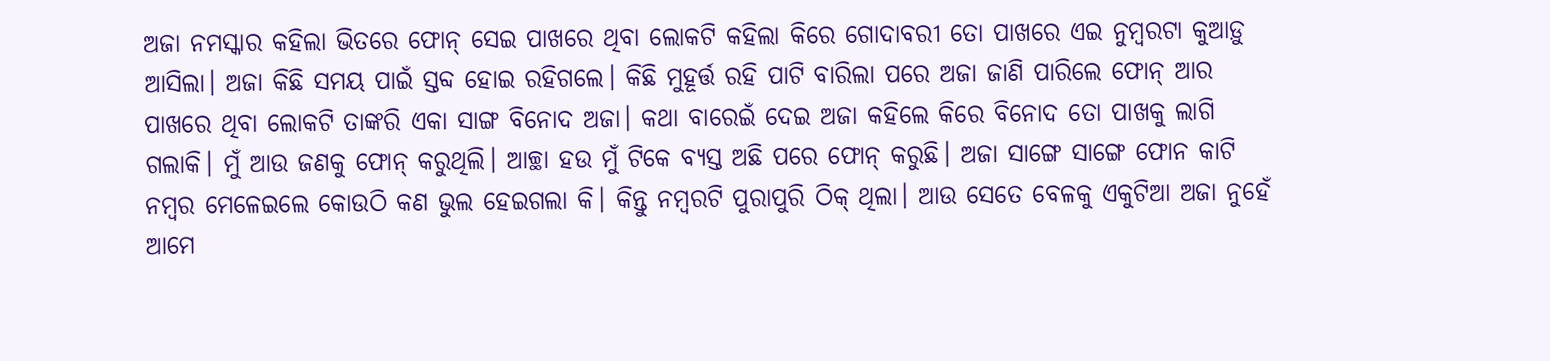ଅଜା ନମସ୍କାର କହିଲା ଭିତରେ ଫୋନ୍ ସେଇ ପାଖରେ ଥିବା ଲୋକଟି କହିଲା କିରେ ଗୋଦାବରୀ ତୋ ପାଖରେ ଏଇ ନୁମ୍ୱରଟା କୁଆଡ଼ୁ ଆସିଲା। ଅଜା କିଛି ସମୟ ପାଇଁ ସ୍ତବ୍ଦ ହୋଇ ରହିଗଲେ। କିଛି ମୁହୂର୍ତ୍ତ ରହି ପାଟି ବାରିଲା ପରେ ଅଜା ଜାଣି ପାରିଲେ ଫୋନ୍ ଆର ପାଖରେ ଥିବା ଲୋକଟି ତାଙ୍କରି ଏକା ସାଙ୍ଗ ବିନୋଦ ଅଜା। କଥା ବାରେଇଁ ଦେଇ ଅଜା କହିଲେ କିରେ ବିନୋଦ ତୋ ପାଖକୁ ଲାଗି ଗଲାକି। ମୁଁ ଆଉ ଜଣକୁ ଫୋନ୍ କରୁଥିଲି। ଆଚ୍ଛା ହଉ ମୁଁ ଟିକେ ବ୍ୟସ୍ତ ଅଛି ପରେ ଫୋନ୍ କରୁଛି। ଅଜା ସାଙ୍ଗେ ସାଙ୍ଗେ ଫୋନ କାଟି ନମ୍ବର ମେଳେଇଲେ କୋଉଠି କଣ ଭୁଲ ହେଇଗଲା କି। କିନ୍ତୁ ନମ୍ବରଟି ପୁରାପୁରି ଠିକ୍ ଥିଲା। ଆଉ ସେତେ ବେଳକୁ ଏକୁଟିଆ ଅଜା ନୁହେଁ ଆମେ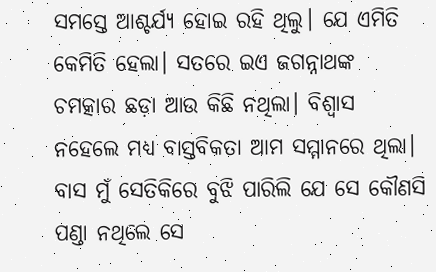ସମସ୍ତେ ଆଶ୍ଚର୍ଯ୍ୟ ହୋଇ ରହି ଥିଲୁ। ଯେ ଏମିତି କେମିତି ହେଲା। ସତରେ ଇଏ ଜଗନ୍ନାଥଙ୍କ ଚମତ୍କାର ଛଡ଼ା ଆଉ କିଛି ନଥିଲା। ବିଶ୍ୱାସ ନହେଲେ ମଧ୍ୟ ବାସ୍ତବିକତା ଆମ ସମ୍ମାନରେ ଥିଲା। ବାସ ମୁଁ ସେତିକିରେ ବୁଝି ପାରିଲି ଯେ ସେ କୌଣସି ପଣ୍ଡା ନଥିଲେ ସେ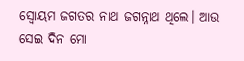ସ୍ୱୋୟମ ଜଗତର ନାଥ ଜଗନ୍ନାଥ ଥିଲେ। ଆଉ ସେଇ ଦିନ ମୋ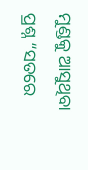ମୁଣ୍ଡକୁ ଆସୁଥିବା ପ୍ରଶ୍ନ “ସତରେ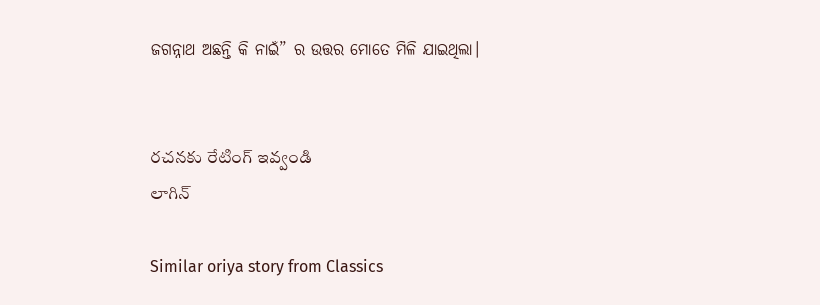ଜଗନ୍ନାଥ ଅଛନ୍ତି କି ନାଇଁ” ର ଉତ୍ତର ମୋତେ ମିଳି ଯାଇଥିଲା।


రచనకు రేటింగ్ ఇవ్వండి
లాగిన్

Similar oriya story from Classics